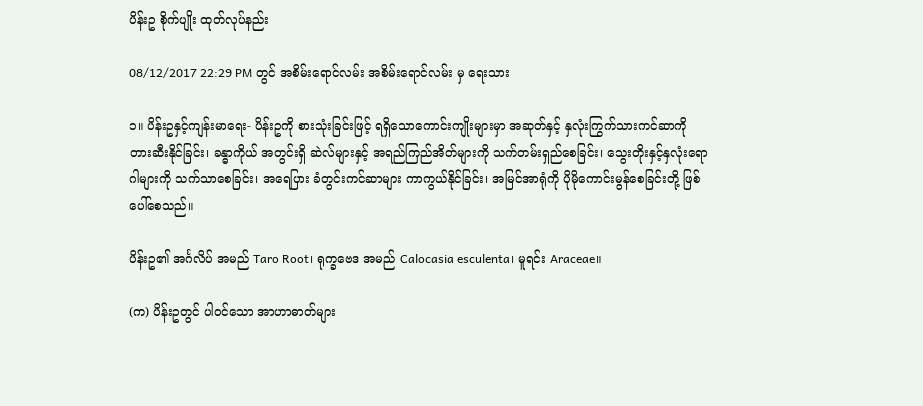ပိန်းဥ စိုက်ပျိုး ထုတ်လုပ်နည်း

08/12/2017 22:29 PM တွင် အစိမ်းရောင်လမ်း အစိမ်းရောင်လမ်း မှ ရေးသား

၁။ ပိန်းဥနှင့်ကျန်းမာရေး- ပိန်းဥကို စားသုံးခြင်းဖြင့် ရရှိသောကောင်းကျိုးများမှာ အဆုတ်နှင့် နှလုံးကြွက်သားကင်ဆာကို တားဆီးနိုင်ခြင်း၊ ခန္ဓာကိုယ် အတွင်းရှိ ဆဲလ်များနှင့် အရည်ကြည်အိတ်များကို သက်တမ်းရှည်စေခြင်း၊ သွေးတိုးနှင့်နှလုံးရောဂါများကို သက်သာစေခြင်း၊ အရေပြား ခံတွင်းကင်ဆာများ ကာကွယ်နိုင်ခြင်း၊ အမြင်အာရုံကို ပိုမိုကောင်းမွန်စေခြင်းတို့ ဖြစ်ပေါ်စေသည်။

ပိန်းဥ၏ အင်္ဂလိပ် အမည် Taro Root၊ ရုက္ခဗေဒ အမည် Calocasia esculenta၊ မူရင်း Araceae။

(က) ပိန်းဥတွင် ပါဝင်သော အာဟာဓာတ်များ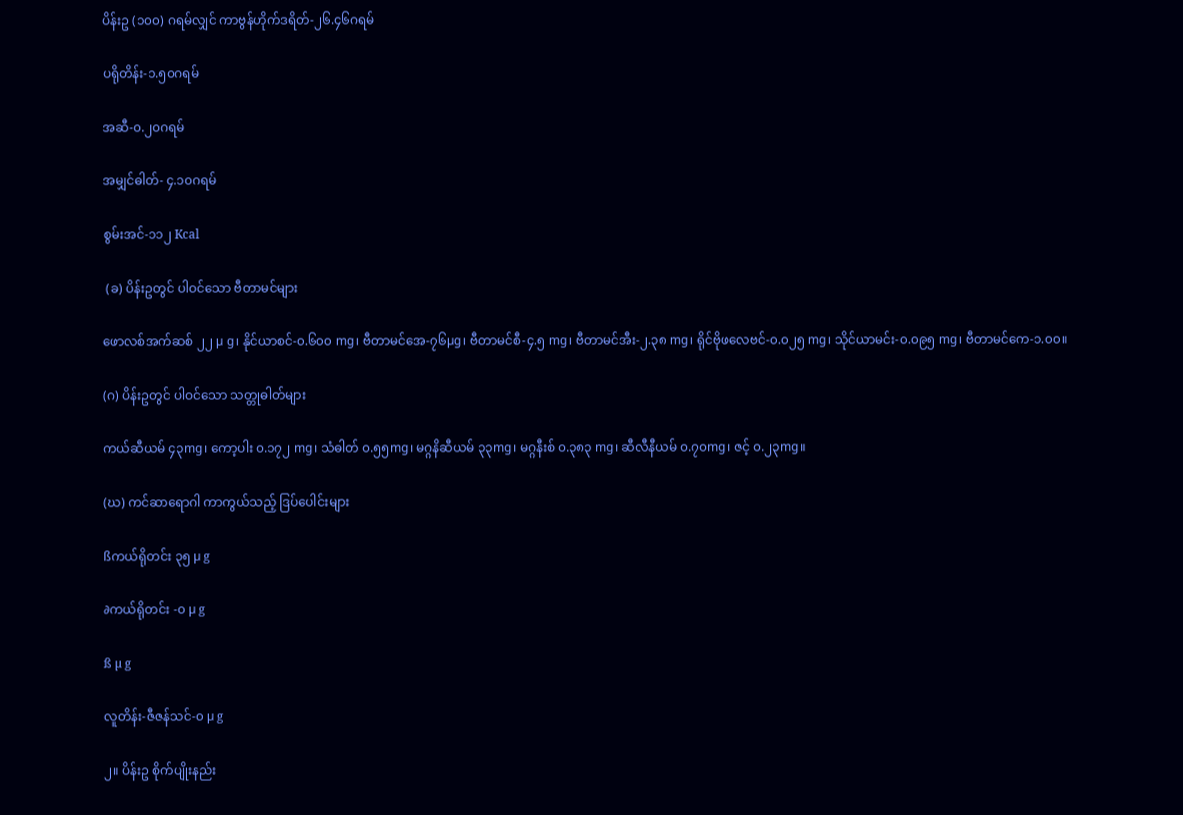ပိန်းဥ (၁၀၀) ဂရမ်လျှင် ကာဗွန်ဟိုက်ဒရိတ်-၂၆.၄၆ဂရမ်

ပရိုတိန်း-၁.၅၀ဂရမ်

အဆီ-၀.၂၀ဂရမ်

အမျှင်ဓါတ်- ၄.၁၀ဂရမ်

စွမ်းအင်-၁၁၂ Kcal

 (ခ) ပိန်းဥတွင် ပါဝင်သော ဗီတာမင်များ

ဖောလစ်အက်ဆစ် ၂၂ µ g၊ နိုင်ယာစင်-၀.၆၀၀ mg၊ ဗီတာမင်အေ-၇၆µg၊ ဗီတာမင်စီ-၄.၅ mg၊ ဗီတာမင်အီး-၂.၃၈ mg၊ ရိုင်ဗိုဖလေဗင်-၀.၀၂၅ mg၊ သိုင်ယာမင်း-၀.၀၉၅ mg၊ ဗီတာမင်ကေ-၁.၀၀။

(ဂ) ပိန်းဥတွင် ပါဝင်သော သတ္တုဓါတ်များ

ကယ်ဆီယမ် ၄၃mg၊ ကော့ပါး ၀.၁၇၂ mg၊ သံဓါတ် ၀.၅၅mg၊ မဂ္ဂနိဆီယမ် ၃၃mg၊ မဂ္ဂနီးစ် ၀.၃၈၃ mg၊ ဆီလီနီယမ် ၀.၇၀mg၊ ဇင့် ၀.၂၃mg။

(ဃ) ကင်ဆာရောဂါ ကာကွယ်သည့် ဒြပ်ပေါင်းများ

ßကယ်ရိုတင်း ၃၅ µ g

∂ကယ်ရိုတင်း -၀ µ g

ß µ g

လူတိန်း-ဇီဇန်သင်-၀ µ g

၂။ ပိန်းဥ စိုက်ပျိုးနည်း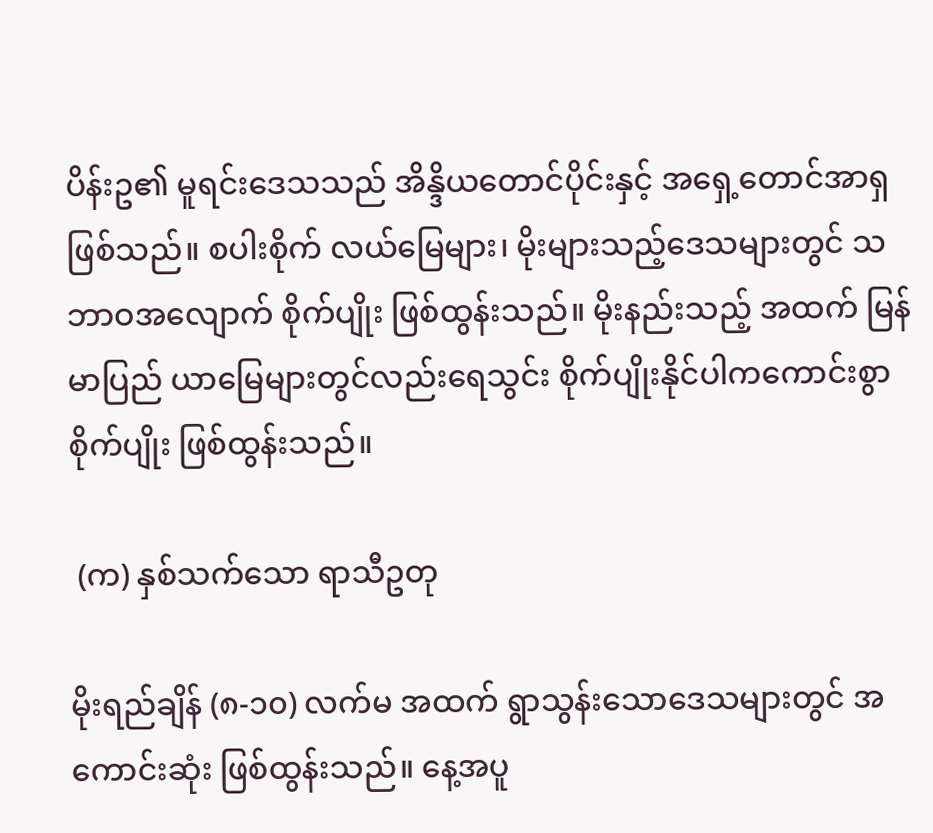ပိန်းဥ၏ မူရင်းဒေသသည် အိန္ဒိယတောင်ပိုင်းနှင့် အရှေ့တောင်အာရှ ဖြစ်သည်။ စပါးစိုက် လယ်မြေများ၊ မိုးများသည့်ဒေသများတွင် သဘာဝအလျောက် စိုက်ပျိုး ဖြစ်ထွန်းသည်။ မိုးနည်းသည့် အထက် မြန်မာပြည် ယာမြေများတွင်လည်းရေသွင်း စိုက်ပျိုးနိုင်ပါကကောင်းစွာ စိုက်ပျိုး ဖြစ်ထွန်းသည်။

 (က) နှစ်သက်သော ရာသီဥတု

မိုးရည်ချိန် (၈-၁၀) လက်မ အထက် ရွာသွန်းသောဒေသများတွင် အကောင်းဆုံး ဖြစ်ထွန်းသည်။ နေ့အပူ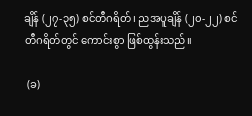ချိန် (၂၇-၃၅) စင်တီဂရိတ်၊ ညအပူချိန် (၂၀-၂၂) စင်တီဂရိတ်တွင် ကောင်းစွာ ဖြစ်ထွန်းသည်။

 (ခ)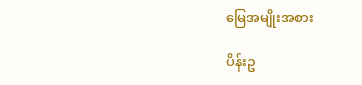မြေအမျိုးအစား

ပိန်းဥ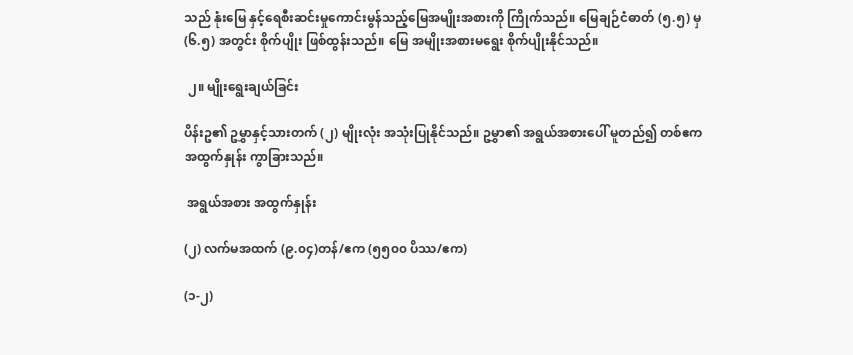သည် နုံးမြေ နှင့်ရေစီးဆင်းမှုကောင်းမွန်သည့်မြေအမျိုးအစားကို ကြိုက်သည်။ မြေချဉ်ငံဓာတ် (၅.၅) မှ (၆.၅) အတွင်း စိုက်ပျိုး ဖြစ်ထွန်းသည်။ မြေ အမျိုးအစားမရွေး စိုက်ပျိုးနိုင်သည်။

 ၂။ မျိုးရွေးချယ်ခြင်း

ပိန်းဥ၏ ဥမွှာနှင့်သားတက် (၂) မျိုးလုံး အသုံးပြုနိုင်သည်။ ဥမွှာ၏ အရွယ်အစားပေါ် မူတည်၍ တစ်ဧကအထွက်နှုန်း ကွာခြားသည်။

 အရွယ်အစား အထွက်နှုန်း

(၂) လက်မအထက် (၉.၀၄)တန်/ဧက (၅၅၀၀ ပိဿ/ဧက)

(၁-၂)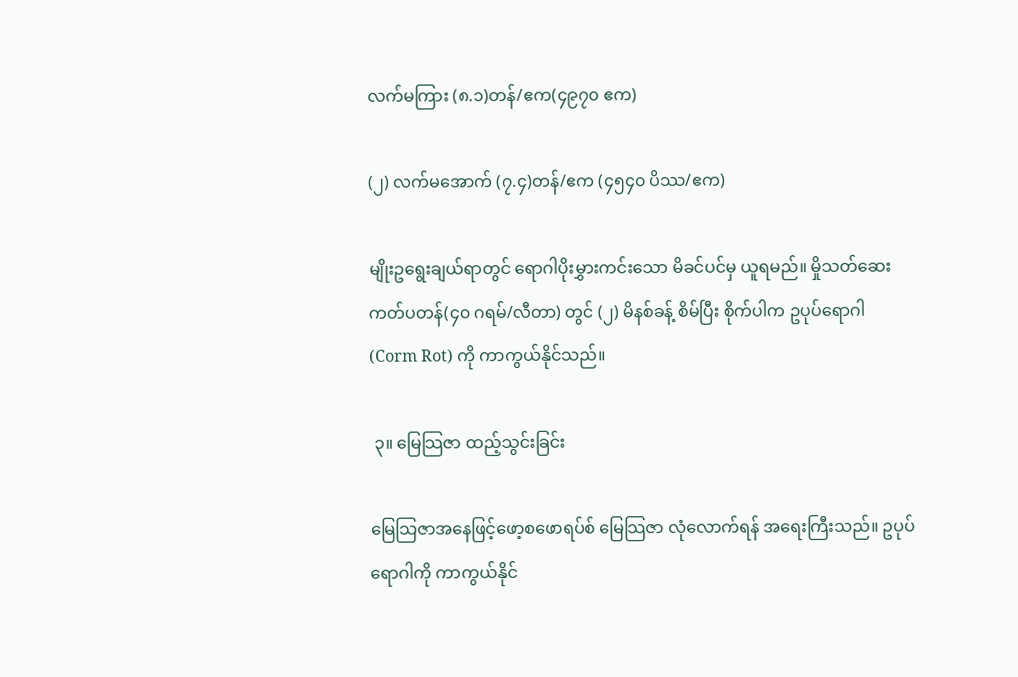လက်မကြား (၈.၁)တန်/ဧက(၄၉၇၀ ဧက)

(၂) လက်မအောက် (၇.၄)တန်/ဧက (၄၅၄၀ ပိဿ/ဧက)

မျိုးဥရွေးချယ်ရာတွင် ရောဂါပိုးမွှားကင်းသော မိခင်ပင်မှ ယူရမည်။ မှိုသတ်ဆေး ကတ်ပတန်(၄၀ ဂရမ်/လီတာ) တွင် (၂) မိနစ်ခန့် စိမ်ပြီး စိုက်ပါက ဥပုပ်ရောဂါ (Corm Rot) ကို ကာကွယ်နိုင်သည်။

 ၃။ မြေသြဇာ ထည့်သွင်းခြင်း

မြေသြဇာအနေဖြင့်ဖော့စဖောရပ်စ် မြေသြဇာ လုံလောက်ရန် အရေးကြီးသည်။ ဥပုပ်ရောဂါကို ကာကွယ်နိုင်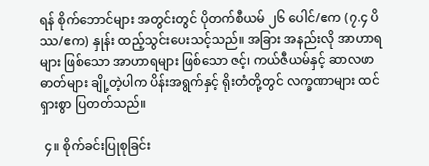ရန် စိုက်ဘောင်များ အတွင်းတွင် ပိုတက်စီယမ် ၂၆ ပေါင်/ဧက (၇.၄ ပိဿ/ဧက) နှုန်း ထည့်သွင်းပေးသင့်သည်။ အခြား အနည်းလို အာဟာရများ ဖြစ်သော အာဟာရများ ဖြစ်သော ဇင့်၊ ကယ်ဇီယမ်နှင့် ဆာလဖာဓာတ်များ ချို့တဲ့ပါက ပိန်းအရွက်နှင့် ရိုးတံတို့တွင် လက္ခဏာများ ထင်ရှားစွာ ပြတတ်သည်။

 ၄။ စိုက်ခင်းပြုစုခြင်း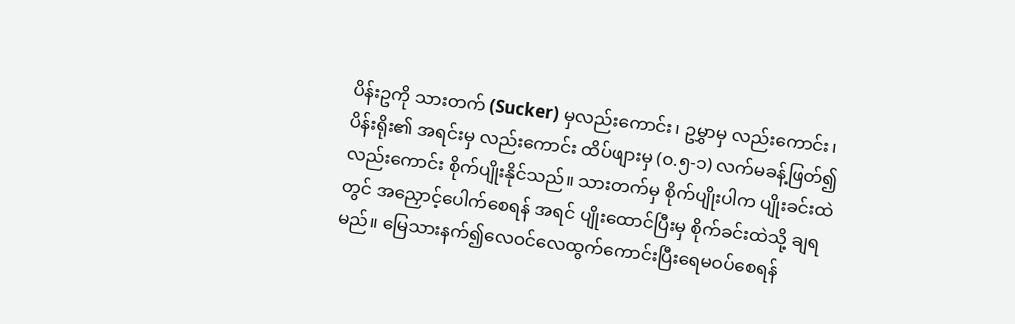ပိန်းဥကို သားတက် (Sucker) မှလည်းကောင်း၊ ဥမွှာမှ လည်းကောင်း၊ ပိန်းရိုး၏ အရင်းမှ လည်းကောင်း ထိပ်ဖျားမှ (၀.၅-၁) လက်မခန့်ဖြတ်၍လည်းကောင်း စိုက်ပျိုးနိုင်သည်။ သားတက်မှ စိုက်ပျိုးပါက ပျိုးခင်းထဲတွင် အညှောင့်ပေါက်စေရန် အရင် ပျိုးထောင်ပြီးမှ စိုက်ခင်းထဲသို့ ချရမည်။ မြေသားနက်၍လေဝင်လေထွက်ကောင်းပြီးရေမဝပ်စေရန်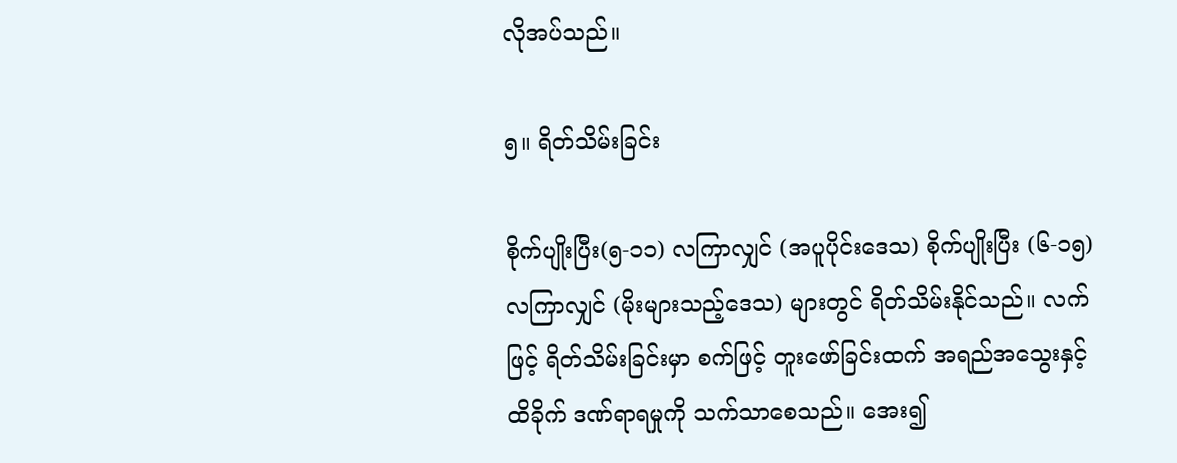လိုအပ်သည်။

၅။ ရိတ်သိမ်းခြင်း

စိုက်ပျိုးပြီး(၅-၁၁) လကြာလျှင် (အပူပိုင်းဒေသ) စိုက်ပျိုးပြီး (၆-၁၅) လကြာလျှင် (မိုးများသည့်ဒေသ) များတွင် ရိတ်သိမ်းနိုင်သည်။ လက်ဖြင့် ရိတ်သိမ်းခြင်းမှာ စက်ဖြင့် တူးဖော်ခြင်းထက် အရည်အသွေးနှင့် ထိခိုက် ဒဏ်ရာရမှုကို သက်သာစေသည်။ အေး၍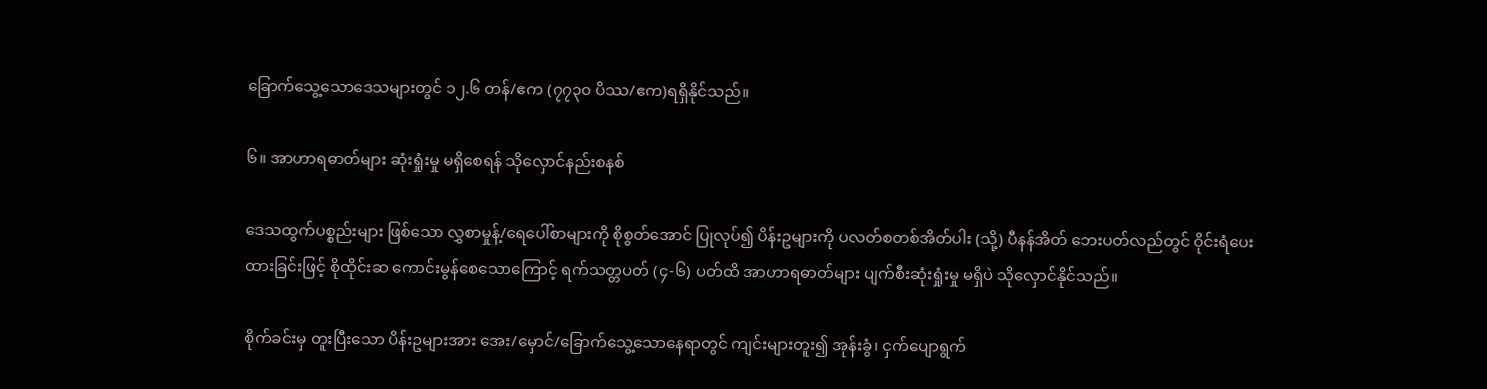ခြောက်သွေ့သောဒေသများတွင် ၁၂.၆ တန်/ဧက (၇၇၃၀ ပိဿ/ဧက)ရရှိနိုင်သည်။

၆။ အာဟာရဓာတ်များ ဆုံးရှုံးမှု မရှိစေရန် သိုလှောင်နည်းစနစ်

ဒေသထွက်ပစ္စည်းများ ဖြစ်သော လွှစာမှုန့်/ရေပေါ်စာများကို စိုစွတ်အောင် ပြုလုပ်၍ ပိန်းဥများကို ပလတ်စတစ်အိတ်ပါး (သို့) ပီနန်အိတ် ဘေးပတ်လည်တွင် ဝိုင်းရံပေးထားခြင်းဖြင့် စိုထိုင်းဆ ကောင်းမွန်စေသောကြောင့် ရက်သတ္တပတ် (၄-၆) ပတ်ထိ အာဟာရဓာတ်များ ပျက်စီးဆုံးရှုံးမှု မရှိပဲ သိုလှောင်နိုင်သည်။

စိုက်ခင်းမှ တူးပြီးသော ပိန်းဥများအား အေး/မှောင်/ခြောက်သွေ့သောနေရာတွင် ကျင်းများတူး၍ အုန်းခွံ၊ ငှက်ပျောရွက်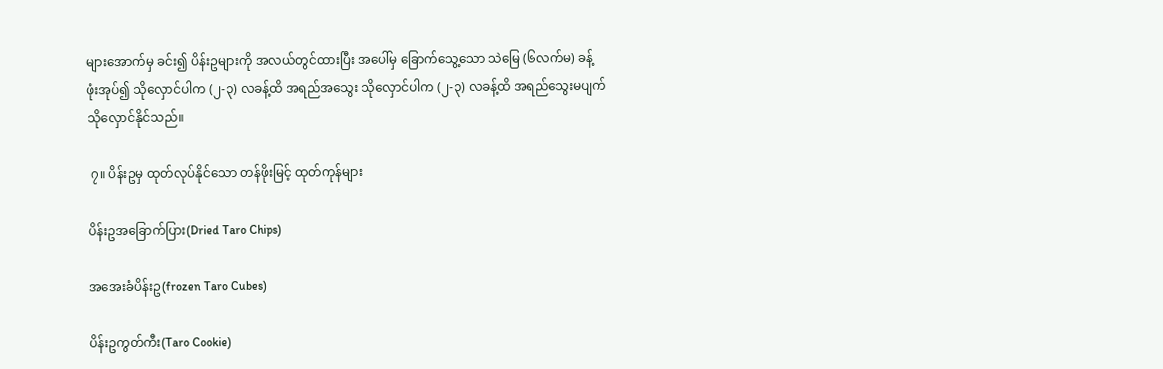များအောက်မှ ခင်း၍ ပိန်းဥများကို အလယ်တွင်ထားပြီး အပေါ်မှ ခြောက်သွေ့သော သဲမြေ (၆လက်မ) ခန့် ဖုံးအုပ်၍ သိုလှောင်ပါက (၂-၃) လခန့်ထိ အရည်အသွေး သိုလှောင်ပါက (၂-၃) လခန့်ထိ အရည်သွေးမပျက် သိုလှောင်နိုင်သည်။

 ၇။ ပိန်းဥမှ ထုတ်လုပ်နိုင်သော တန်ဖိုးမြင့် ထုတ်ကုန်များ

ပိန်းဥအခြောက်ပြား(Dried Taro Chips)

အအေးခံပိန်းဥ(frozen Taro Cubes)

ပိန်းဥကွတ်ကီး(Taro Cookie)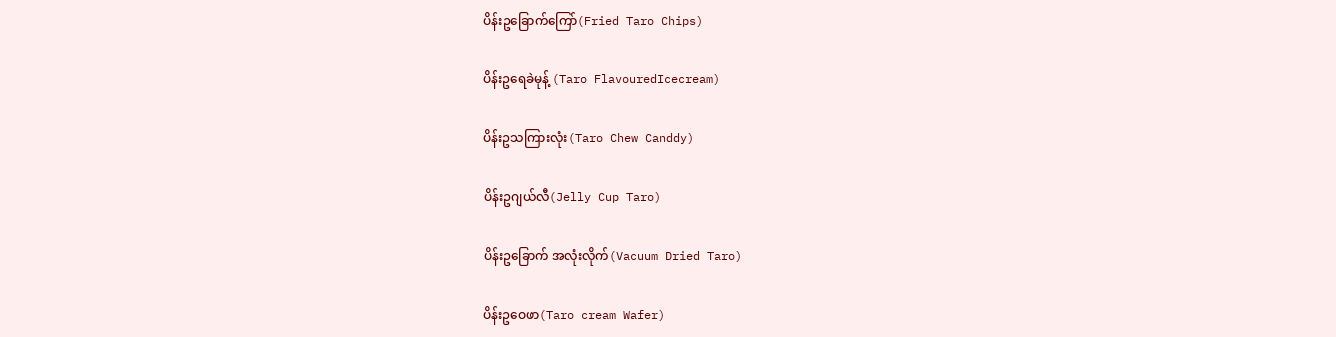ပိန်းဥခြောက်ကြော်(Fried Taro Chips)

ပိန်းဥရေခဲမုန့် (Taro FlavouredIcecream)

ပိန်းဥသကြားလုံး(Taro Chew Canddy)

ပိန်းဥဂျယ်လီ(Jelly Cup Taro)

ပိန်းဥခြောက် အလုံးလိုက်(Vacuum Dried Taro)

ပိန်းဥဝေဖာ(Taro cream Wafer)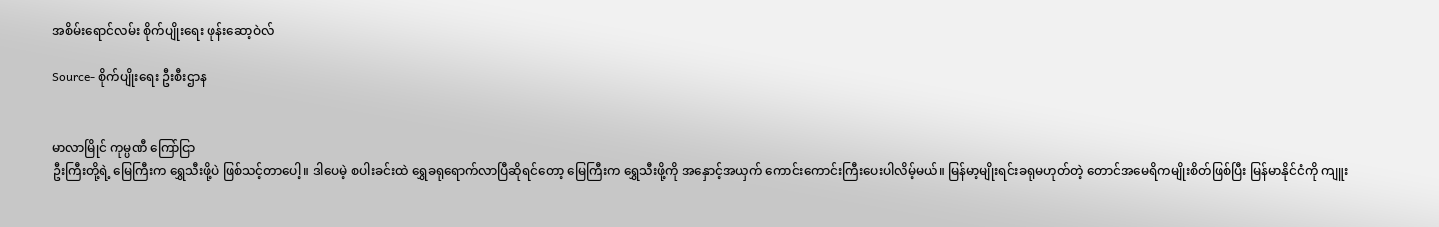အစိမ်းရောင်လမ်း စိုက်ပျိုးရေး ဖုန်းဆော့ဝဲလ်

Source- စိုက်ပျိုးရေး ဦးစီးဌာန


မာလာမြိုင် ကုမ္ပဏီ ကြော်ငြာ
ဦးကြီးတို့ရဲ့ မြေကြီးက ရွှေသီးဖို့ပဲ ဖြစ်သင့်တာပေါ့။ ဒါပေမဲ့ စပါးခင်းထဲ ရွှေခရုရောက်လာပြီဆိုရင်တော့ မြေကြီးက ရွှေသီးဖို့ကို အနှောင့်အယှက် ကောင်းကောင်းကြီးပေးပါလိမ့်မယ်။ မြန်မာ့မျိုးရင်းခရုမဟုတ်တဲ့ တောင်အမေရိကမျိုးစိတ်ဖြစ်ပြီး မြန်မာနိုင်ငံကို ကျူး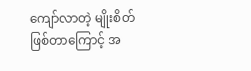ကျော်လာတဲ့ မျိုးစိတ်ဖြစ်တာကြောင့် အ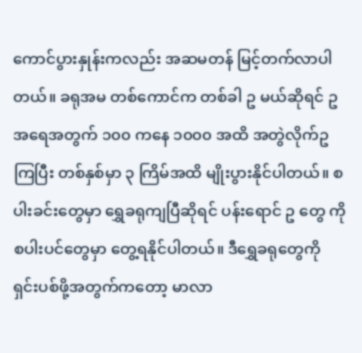ကောင်ပွားနှုန်းကလည်း အဆမတန် မြင့်တက်လာပါတယ်။ ခရုအမ တစ်ကောင်က တစ်ခါ ဥ မယ်ဆိုရင် ဥအရေအတွက် ၁၀၀ ကနေ ၁၀၀၀ အထိ အတွဲလိုက်ဥကြပြီး တစ်နှစ်မှာ ၃ ကြိမ်အထိ မျိုးပွားနိုင်ပါတယ်။ စပါးခင်းတွေမှာ ရွှေခရုကျပြီဆိုရင် ပန်းရောင် ဥ တွေ ကို စပါးပင်တွေမှာ တွေ့ရနိုင်ပါတယ်။ ဒီရွှေခရုတွေကို ရှင်းပစ်ဖို့အတွက်ကတော့ မာလာ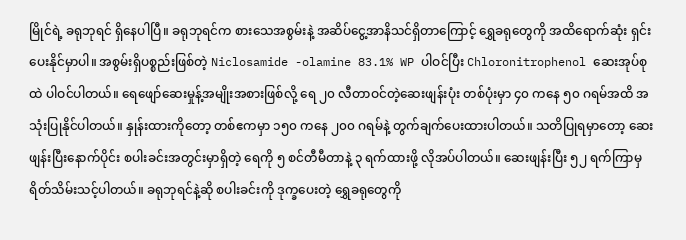မြိုင်ရဲ့ ခရုဘုရင် ရှိနေပါပြီ။ ခရုဘုရင်က စားသေအစွမ်းနဲ့ အဆိပ်ငွေ့အာနိသင်ရှိတာကြောင့် ရွှေခရုတွေကို အထိရောက်ဆုံး ရှင်းပေးနိုင်မှာပါ။ အစွမ်းရှိပစ္စည်းဖြစ်တဲ့ Niclosamide -olamine 83.1% WP ပါဝင်ပြီး Chloronitrophenol ဆေးအုပ်စုထဲ ပါဝင်ပါတယ်။ ရေဖျော်ဆေးမှုန့်အမျိုးအစားဖြစ်လို့ ရေ ၂၀ လီတာဝင်တဲ့ဆေးဖျန်းပုံး တစ်ပုံးမှာ ၄၀ ကနေ ၅၀ ဂရမ်အထိ အသုံးပြုနိုင်ပါတယ်။ နှုန်းထားကိုတော့ တစ်ဧကမှာ ၁၅၀ ကနေ ၂၀၀ ဂရမ်နဲ့ တွက်ချက်ပေးထားပါတယ်။ သတိပြုရမှာတော့ ဆေးဖျန်းပြီးနောက်ပိုင်း စပါးခင်းအတွင်းမှာရှိတဲ့ ရေကို ၅ စင်တီမီတာနဲ့ ၃ ရက်ထားဖို့ လိုအပ်ပါတယ်။ ဆေးဖျန်းပြီး ၅၂ ရက်ကြာမှ ရိတ်သိမ်းသင့်ပါတယ်။ ခရုဘုရင်နဲ့ဆို စပါးခင်းကို ဒုက္ခပေးတဲ့ ရွှေခရုတွေကို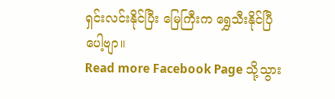ရှင်းလင်းနိုင်ပြီး မြေကြီးက ရွှေသီးနိုင်ပြီပေါ့ဗျာ။
Read more Facebook Page သို့သွား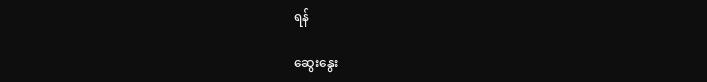ရန်

ဆွေးနွေး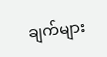ချက်များ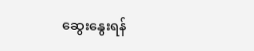ဆွေးနွေးရန်